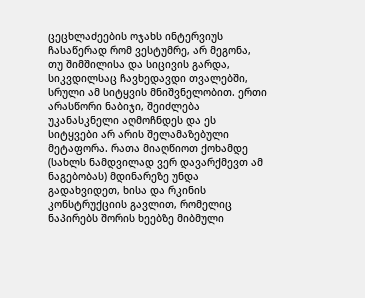ცეცხლაძეების ოჯახს ინტერვიუს ჩასაწერად რომ ვესტუმრე, არ მეგონა, თუ შიმშილისა და სიცივის გარდა, სიკვდილსაც ჩავხედავდი თვალებში, სრული ამ სიტყვის მნიშვნელობით. ერთი არასწორი ნაბიჯი, შეიძლება უკანასკნელი აღმოჩნდეს და ეს სიტყვები არ არის შელამაზებული მეტაფორა. რათა მიაღწიოთ ქოხამდე (სახლს ნამდვილად ვერ დავარქმევთ ამ ნაგებობას) მდინარეზე უნდა გადახვიდეთ, ხისა და რკინის კონსტრუქციის გავლით, რომელიც ნაპირებს შორის ხეებზე მიბმული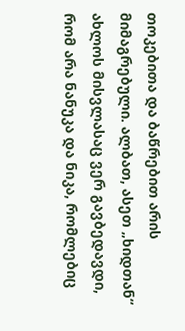თოკებითა და ბაწრებით არის მიმაგრებული. ალბათ, ასეთ „ხიდთან“ ახლოს მისვლასაც ვერ გავბედავდი, რომ არა ნანუკა და ნიკა, რომლებიც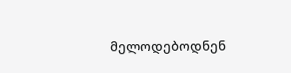მელოდებოდნენ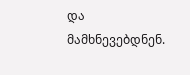და მამხნევებდნენ.